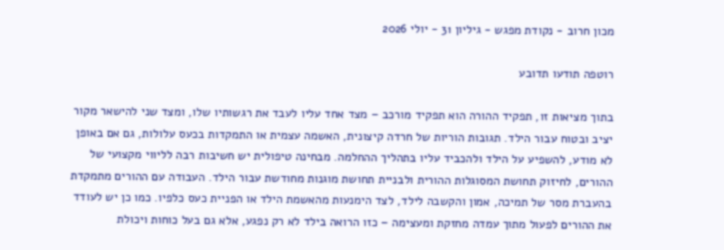מכון חרוב - נקודת מפגש - גיליון 31 - יולי 2026

רוטפה תודעו תדובע

בתוך מציאות זו, תפקיד ההורה הוא תפקיד מורכב – מצד אחד עליו לעבד את רגשותיו שלו, ומצד שני להישאר מקור יציב ובטוח עבור הילד. תגובות הוריות של חרדה קיצונית, האשמה עצמית או התמקדות בכעס עלולות, גם אם באופן לא מודע, להשפיע על הילד ולהכביד עליו בתהליך ההחלמה. מבחינה טיפולית יש חשיבות רבה לליווי מקצועי של ההורים, לחיזוק תחושת המסוגלות ההורית ולבניית תחושת מוגנות מחודשת עבור הילד. העבודה עם ההורים מתמקדת בהעברת מסר של תמיכה, אמון והקשבה לילד, לצד הימנעות מהאשמת הילד או הפניית כעס כלפיו. כמו כן יש לעודד את ההורים לפעול מתוך עמדה מחזקת ומעצימה – כזו הרואה בילד לא רק נפגע, אלא גם בעל כוחות ויכולת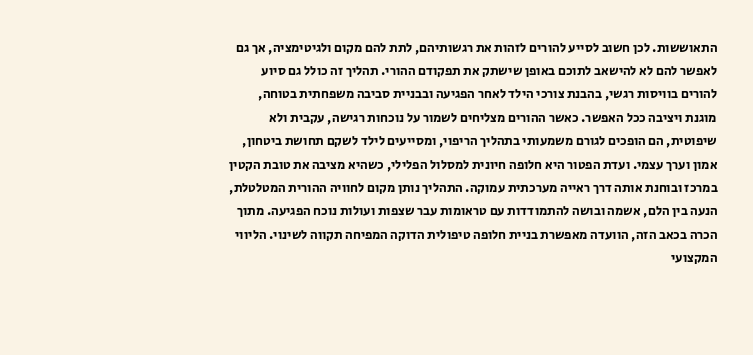התאוששות. לכן חשוב לסייע להורים לזהות את רגשותיהם, לתת להם מקום ולגיטימציה, אך גם לאפשר להם לא להישאב לתוכם באופן שישתק את תפקודם ההורי. תהליך זה כולל גם סיוע להורים בוויסות רגשי, בהבנת צורכי הילד לאחר הפגיעה ובבניית סביבה משפחתית בטוחה, מוגנת ויציבה ככל האפשר. כאשר ההורים מצליחים לשמור על נוכחות רגישה, עקבית ולא שיפוטית, הם הופכים לגורם משמעותי בתהליך הריפוי, ומסייעים לילד לשקם תחושת ביטחון, אמון וערך עצמי. ועדת הפטור היא חלופה חיונית למסלול הפלילי, כשהיא מציבה את טובת הקטין במרכז ובוחנת אותה דרך ראייה מערכתית עמוקה. התהליך נותן מקום לחוויה ההורית המטלטלת, הנעה בין הלם, אשמה ובושה להתמודדות עם טראומות עבר שצפות ועולות נוכח הפגיעה. מתוך הכרה בכאב הזה, הוועדה מאפשרת בניית חלופה טיפולית הדוקה המפיחה תקווה לשינוי. הליווי המקצועי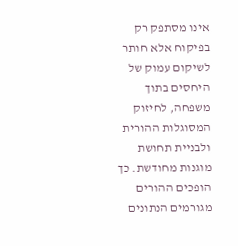אינו מסתפק רק בפיקוח אלא חותר לשיקום עמוק של היחסים בתוך משפחה, לחיזוק המסוגלות ההורית ולבניית תחושת מוגנות מחודשת. כך הופכים ההורים מגורמים הנתונים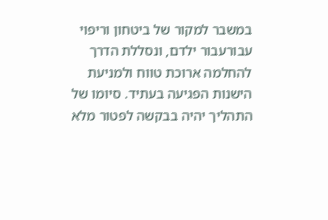במשבר למקור של ביטחון וריפוי עבורעבור ילדם, ונסללת הדרך להחלמה ארוכת טווח ולמניעת הישנות הפגיעה בעתיד. סיומו של התהליך יהיה בבקשה לפטור מלא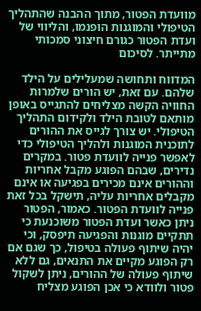מוועדת הפטור, מתוך ההבנה שהתהליך הטיפולי והמוגנות הופנמו, והליווי של ועדת הפטור כגורם חיצוני סמכותי מתייתר. לסיכום

המדווח ותחושה שמעלילים על הילד שלהם. עם זאת, יש הורים שלמרות החוויה הקשה מצליחים להתגייס באופן מותאם לטובת הילד ולקידום התהליך הטיפולי. יש צורך לגייס את ההורים לתוכנית המוגנות ולהליך הטיפולי כדי לאפשר פנייה לוועדת פטור. במקרים נדירים, שבהם הפוגע מקבל אחריות וההורים אינם מכירים בפגיעה או אינם מקבלים אחריות עליה, תישקל בכל זאת פנייה לוועדת הפטור. כאמור, הפטור ניתן כאשר ועדת הפטור משוכנעת כי תתקיים מוגנות והפגיעה תיפסק, וכי יהיה שיתוף פעולה בטיפול, כך שגם אם רק הפוגע מקיים את התנאים, גם ללא שיתוף פעולה של ההורים, ניתן לשקול פטור ולוודא כי אכן הפוגע מצליח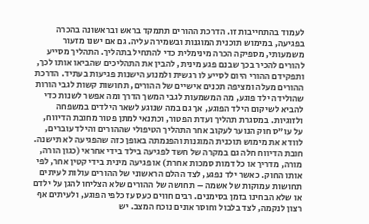לעמוד בהתחייבות זו. הדרכת ההורים תתמקד בראש ובראשונה בהכרה בפגיעה, במימוש תוכנית המוגנות ובשמירה עליה. גם אם ישנו מזעור משמעותי, מספיקה הכרה מינימלית כדי להתחיל בתהליך. התהליך מסייע להורים להכיר בכך שבנם פגע מינית, להבין את התהליכים שהביאו אותו לכך, ותפקידם ההורי היום לסייע לו רגשית ולמנוע הישנות פגיעות בעתיד. הדרכת ההורים מעלה ומציפה תכנים אישיים של ההורים, תחושות קשות לגבי הורות שהולידה ילד פוגע, מה המשמעות לגבי המשך הדרך ומה אפשר לשנות כדי להביא לשיקום הילד הפוגע, אך גם במה שנוגע לשאר הילדים במשפחה ולזוגיות. במסגרת תהליך ועדת הפטור, וכתנאי למתן פטור מחובת הדיווח, על עו"ס חוק הנוער לעקוב אחר התהליך הטיפולי שההורים והילד עוברים, לוודא את מימוש תוכנית המוגנות והפנמתה באופן כזה שהפגיעה לא תישנה. חובת הדיווח חלה גם במקרה של חשד לפגיעה בילד בידי אחראי (כגון הורה, מורה, מדריך או כל דמות סמכות אחרת) או פגיעה מינית בידי קטין אחר, לפי אותו החוק. כאשר ילד נפגע, לצד ההלם הראשוני של ההורים עולות לעיתים תחושות עמוקות של אשמה – תחושה של ההורים שלא הצליחו להגן על ילדם או שלא הבחינו בזמן בסימנים. רבים חווים כעס עז כלפי הפוגע, ולעיתים אף רצון לנקמה, לצד בלבול וחוסר אונים נוכח המצב. יש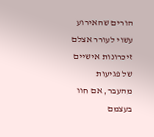הורים שהאירוע עשוי לעורר אצלם זיכרונות אישיים של פגיעות מהעבר, אם חוו בעצמם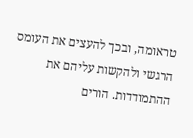טראומה, ובכך להעצים את העומס הרגשי ולהקשות עליהם את ההתמודדות. הורים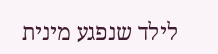לילד שנפגע מינית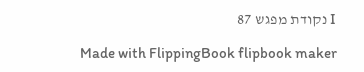I נקודת מפגש 87

Made with FlippingBook flipbook maker